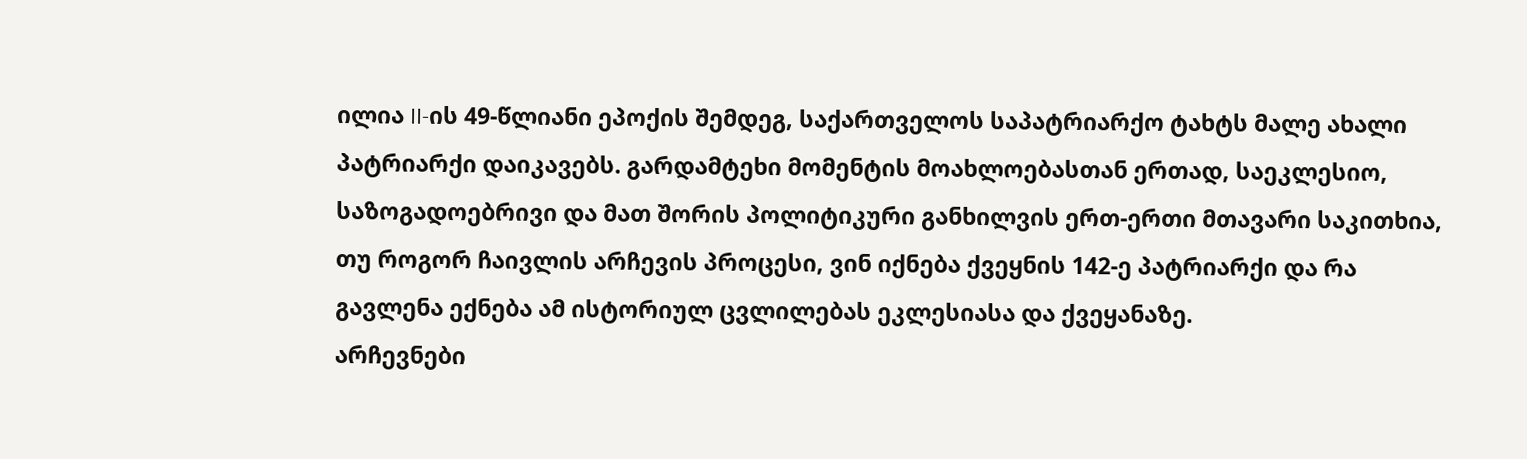ილია II-ის 49-წლიანი ეპოქის შემდეგ, საქართველოს საპატრიარქო ტახტს მალე ახალი პატრიარქი დაიკავებს. გარდამტეხი მომენტის მოახლოებასთან ერთად, საეკლესიო, საზოგადოებრივი და მათ შორის პოლიტიკური განხილვის ერთ-ერთი მთავარი საკითხია, თუ როგორ ჩაივლის არჩევის პროცესი, ვინ იქნება ქვეყნის 142-ე პატრიარქი და რა გავლენა ექნება ამ ისტორიულ ცვლილებას ეკლესიასა და ქვეყანაზე.
არჩევნები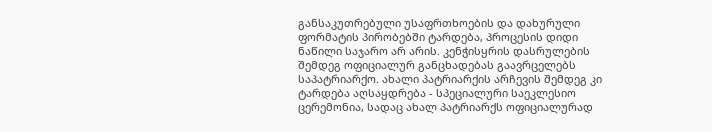განსაკუთრებული უსაფრთხოების და დახურული ფორმატის პირობებში ტარდება, პროცესის დიდი ნაწილი საჯარო არ არის. კენჭისყრის დასრულების შემდეგ ოფიციალურ განცხადებას გაავრცელებს საპატრიარქო. ახალი პატრიარქის არჩევის შემდეგ კი ტარდება აღსაყდრება - სპეციალური საეკლესიო ცერემონია, სადაც ახალ პატრიარქს ოფიციალურად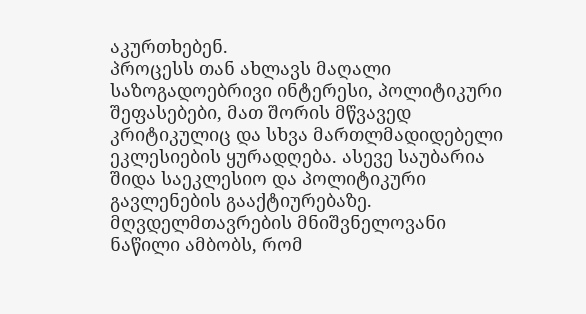აკურთხებენ.
პროცესს თან ახლავს მაღალი საზოგადოებრივი ინტერესი, პოლიტიკური შეფასებები, მათ შორის მწვავედ კრიტიკულიც და სხვა მართლმადიდებელი ეკლესიების ყურადღება. ასევე საუბარია შიდა საეკლესიო და პოლიტიკური გავლენების გააქტიურებაზე. მღვდელმთავრების მნიშვნელოვანი ნაწილი ამბობს, რომ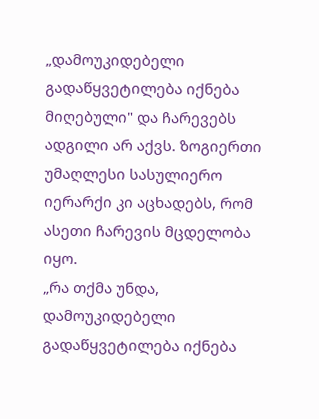„დამოუკიდებელი გადაწყვეტილება იქნება მიღებული" და ჩარევებს ადგილი არ აქვს. ზოგიერთი უმაღლესი სასულიერო იერარქი კი აცხადებს, რომ ასეთი ჩარევის მცდელობა იყო.
„რა თქმა უნდა, დამოუკიდებელი გადაწყვეტილება იქნება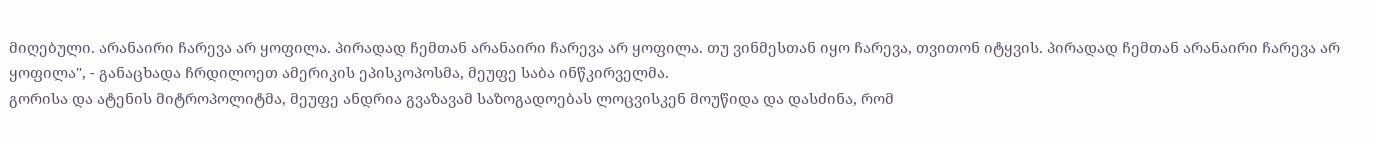მიღებული. არანაირი ჩარევა არ ყოფილა. პირადად ჩემთან არანაირი ჩარევა არ ყოფილა. თუ ვინმესთან იყო ჩარევა, თვითონ იტყვის. პირადად ჩემთან არანაირი ჩარევა არ ყოფილა", - განაცხადა ჩრდილოეთ ამერიკის ეპისკოპოსმა, მეუფე საბა ინწკირველმა.
გორისა და ატენის მიტროპოლიტმა, მეუფე ანდრია გვაზავამ საზოგადოებას ლოცვისკენ მოუწიდა და დასძინა, რომ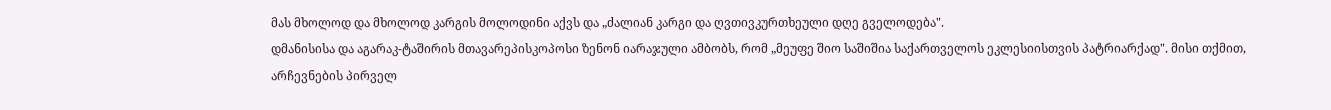მას მხოლოდ და მხოლოდ კარგის მოლოდინი აქვს და „ძალიან კარგი და ღვთივკურთხეული დღე გველოდება".
დმანისისა და აგარაკ-ტაშირის მთავარეპისკოპოსი ზენონ იარაჯული ამბობს, რომ „მეუფე შიო საშიშია საქართველოს ეკლესიისთვის პატრიარქად". მისი თქმით, არჩევნების პირველ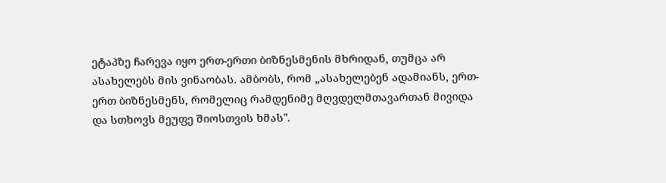ეტაპზე ჩარევა იყო ერთ-ერთი ბიზნესმენის მხრიდან, თუმცა არ ასახელებს მის ვინაობას. ამბობს, რომ „ასახელებენ ადამიანს, ერთ-ერთ ბიზნესმენს, რომელიც რამდენიმე მღვდელმთავართან მივიდა და სთხოვს მეუფე შიოსთვის ხმას".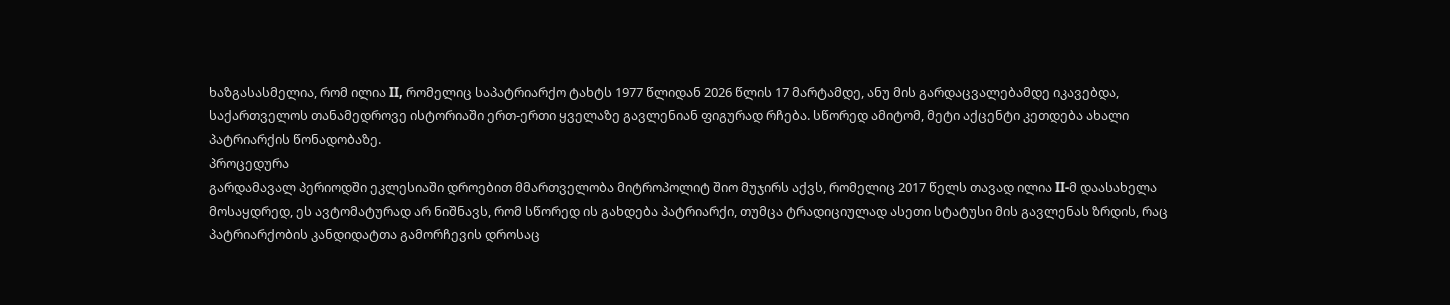ხაზგასასმელია, რომ ილია II, რომელიც საპატრიარქო ტახტს 1977 წლიდან 2026 წლის 17 მარტამდე, ანუ მის გარდაცვალებამდე იკავებდა, საქართველოს თანამედროვე ისტორიაში ერთ-ერთი ყველაზე გავლენიან ფიგურად რჩება. სწორედ ამიტომ, მეტი აქცენტი კეთდება ახალი პატრიარქის წონადობაზე.
პროცედურა
გარდამავალ პერიოდში ეკლესიაში დროებით მმართველობა მიტროპოლიტ შიო მუჯირს აქვს, რომელიც 2017 წელს თავად ილია II-მ დაასახელა მოსაყდრედ, ეს ავტომატურად არ ნიშნავს, რომ სწორედ ის გახდება პატრიარქი, თუმცა ტრადიციულად ასეთი სტატუსი მის გავლენას ზრდის, რაც პატრიარქობის კანდიდატთა გამორჩევის დროსაც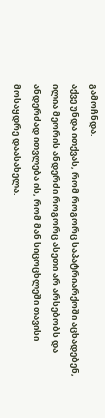გამოჩნდა.
აქვე უნდა ითქვას, რომ როგორც საპატრიარქოში აცხადებენ, ილია მეორის ანდერძი როგორც ასეთი არ არსებობს და ანდერძად ითვლება ის, რომ მან სიცოცხლეში თავისი მოსაყდრე დაასახელა.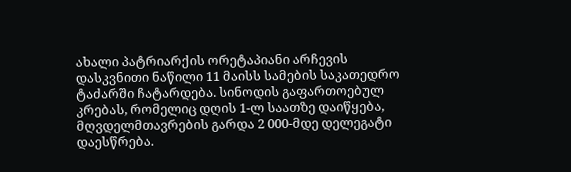ახალი პატრიარქის ორეტაპიანი არჩევის დასკვნითი ნაწილი 11 მაისს სამების საკათედრო ტაძარში ჩატარდება. სინოდის გაფართოებულ კრებას, რომელიც დღის 1-ლ საათზე დაიწყება, მღვდელმთავრების გარდა 2 000-მდე დელეგატი დაესწრება.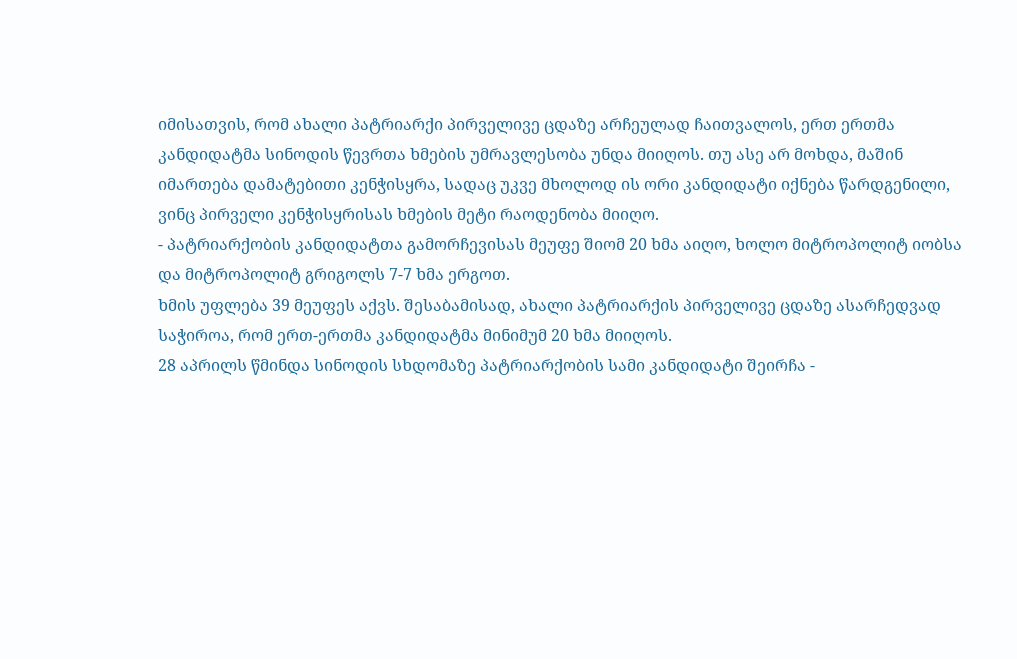იმისათვის, რომ ახალი პატრიარქი პირველივე ცდაზე არჩეულად ჩაითვალოს, ერთ ერთმა კანდიდატმა სინოდის წევრთა ხმების უმრავლესობა უნდა მიიღოს. თუ ასე არ მოხდა, მაშინ იმართება დამატებითი კენჭისყრა, სადაც უკვე მხოლოდ ის ორი კანდიდატი იქნება წარდგენილი, ვინც პირველი კენჭისყრისას ხმების მეტი რაოდენობა მიიღო.
- პატრიარქობის კანდიდატთა გამორჩევისას მეუფე შიომ 20 ხმა აიღო, ხოლო მიტროპოლიტ იობსა და მიტროპოლიტ გრიგოლს 7-7 ხმა ერგოთ.
ხმის უფლება 39 მეუფეს აქვს. შესაბამისად, ახალი პატრიარქის პირველივე ცდაზე ასარჩედვად საჭიროა, რომ ერთ-ერთმა კანდიდატმა მინიმუმ 20 ხმა მიიღოს.
28 აპრილს წმინდა სინოდის სხდომაზე პატრიარქობის სამი კანდიდატი შეირჩა -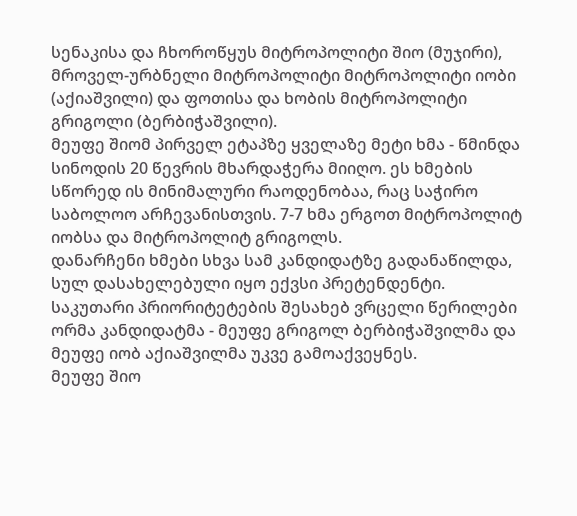სენაკისა და ჩხოროწყუს მიტროპოლიტი შიო (მუჯირი), მროველ-ურბნელი მიტროპოლიტი მიტროპოლიტი იობი (აქიაშვილი) და ფოთისა და ხობის მიტროპოლიტი გრიგოლი (ბერბიჭაშვილი).
მეუფე შიომ პირველ ეტაპზე ყველაზე მეტი ხმა - წმინდა სინოდის 20 წევრის მხარდაჭერა მიიღო. ეს ხმების სწორედ ის მინიმალური რაოდენობაა, რაც საჭირო საბოლოო არჩევანისთვის. 7-7 ხმა ერგოთ მიტროპოლიტ იობსა და მიტროპოლიტ გრიგოლს.
დანარჩენი ხმები სხვა სამ კანდიდატზე გადანაწილდა, სულ დასახელებული იყო ექვსი პრეტენდენტი.
საკუთარი პრიორიტეტების შესახებ ვრცელი წერილები ორმა კანდიდატმა - მეუფე გრიგოლ ბერბიჭაშვილმა და მეუფე იობ აქიაშვილმა უკვე გამოაქვეყნეს.
მეუფე შიო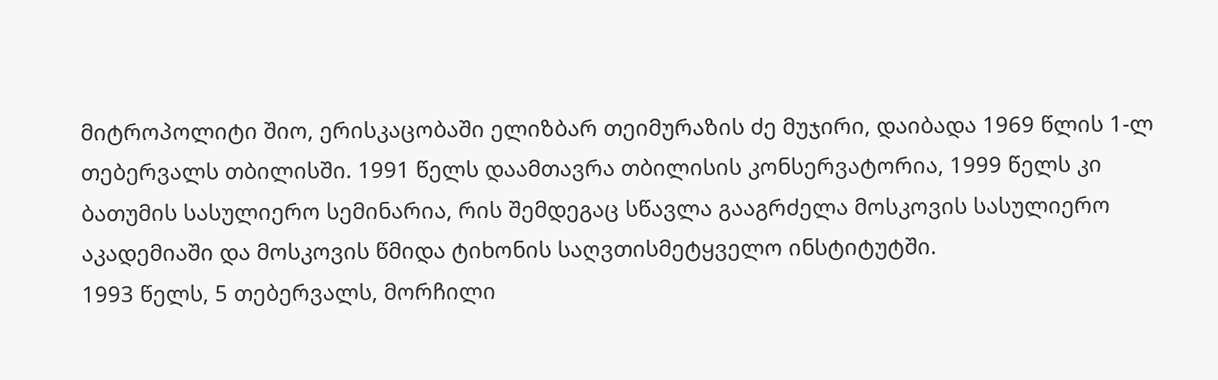მიტროპოლიტი შიო, ერისკაცობაში ელიზბარ თეიმურაზის ძე მუჯირი, დაიბადა 1969 წლის 1-ლ თებერვალს თბილისში. 1991 წელს დაამთავრა თბილისის კონსერვატორია, 1999 წელს კი ბათუმის სასულიერო სემინარია, რის შემდეგაც სწავლა გააგრძელა მოსკოვის სასულიერო აკადემიაში და მოსკოვის წმიდა ტიხონის საღვთისმეტყველო ინსტიტუტში.
1993 წელს, 5 თებერვალს, მორჩილი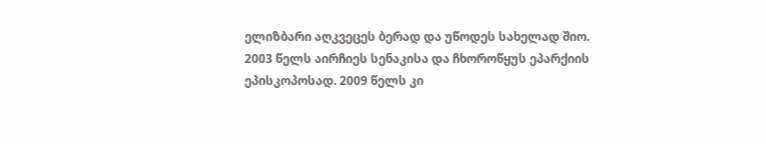ელიზბარი აღკვეცეს ბერად და უწოდეს სახელად შიო.
2003 წელს აირჩიეს სენაკისა და ჩხოროწყუს ეპარქიის ეპისკოპოსად. 2009 წელს კი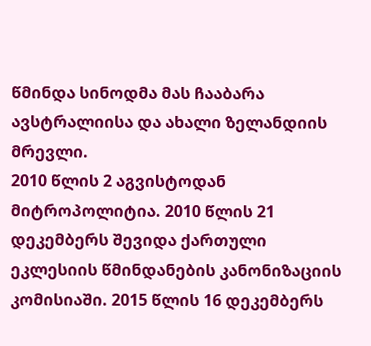წმინდა სინოდმა მას ჩააბარა ავსტრალიისა და ახალი ზელანდიის მრევლი.
2010 წლის 2 აგვისტოდან მიტროპოლიტია. 2010 წლის 21 დეკემბერს შევიდა ქართული ეკლესიის წმინდანების კანონიზაციის კომისიაში. 2015 წლის 16 დეკემბერს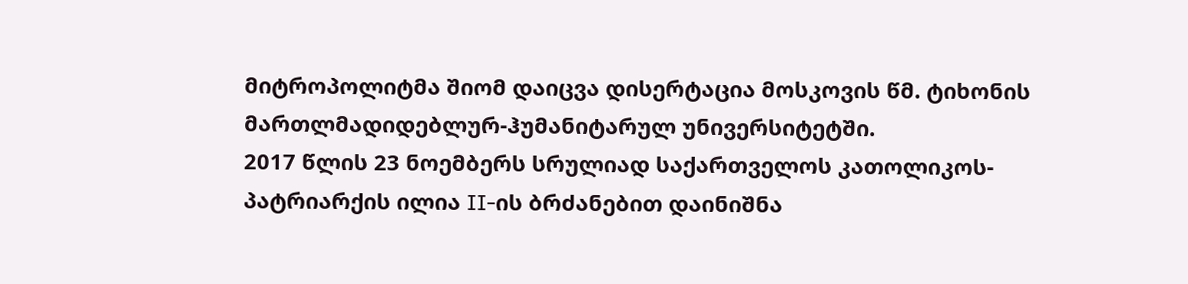მიტროპოლიტმა შიომ დაიცვა დისერტაცია მოსკოვის წმ. ტიხონის მართლმადიდებლურ-ჰუმანიტარულ უნივერსიტეტში.
2017 წლის 23 ნოემბერს სრულიად საქართველოს კათოლიკოს-პატრიარქის ილია II-ის ბრძანებით დაინიშნა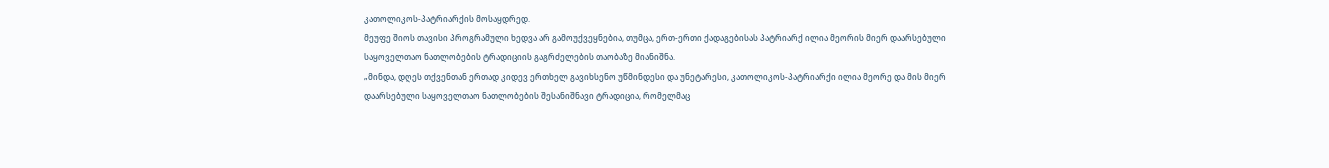კათოლიკოს-პატრიარქის მოსაყდრედ.
მეუფე შიოს თავისი პროგრამული ხედვა არ გამოუქვეყნებია, თუმცა, ერთ-ერთი ქადაგებისას პატრიარქ ილია მეორის მიერ დაარსებული საყოველთაო ნათლობების ტრადიციის გაგრძელების თაობაზე მიანიშნა.
„მინდა, დღეს თქვენთან ერთად კიდევ ერთხელ გავიხსენო უწმინდესი და უნეტარესი, კათოლიკოს-პატრიარქი ილია მეორე და მის მიერ დაარსებული საყოველთაო ნათლობების შესანიშნავი ტრადიცია, რომელმაც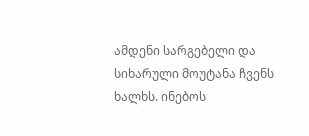ამდენი სარგებელი და სიხარული მოუტანა ჩვენს ხალხს. ინებოს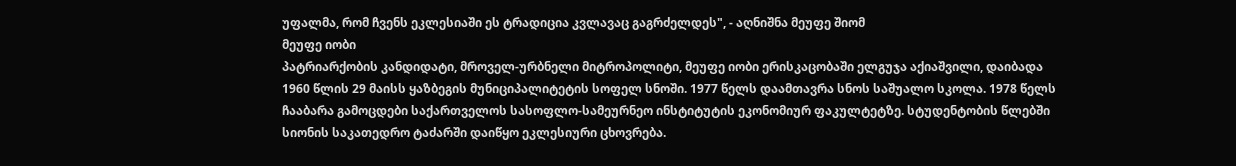უფალმა, რომ ჩვენს ეკლესიაში ეს ტრადიცია კვლავაც გაგრძელდეს", - აღნიშნა მეუფე შიომ
მეუფე იობი
პატრიარქობის კანდიდატი, მროველ-ურბნელი მიტროპოლიტი, მეუფე იობი ერისკაცობაში ელგუჯა აქიაშვილი, დაიბადა 1960 წლის 29 მაისს ყაზბეგის მუნიციპალიტეტის სოფელ სნოში. 1977 წელს დაამთავრა სნოს საშუალო სკოლა. 1978 წელს ჩააბარა გამოცდები საქართველოს სასოფლო-სამეურნეო ინსტიტუტის ეკონომიურ ფაკულტეტზე. სტუდენტობის წლებში სიონის საკათედრო ტაძარში დაიწყო ეკლესიური ცხოვრება.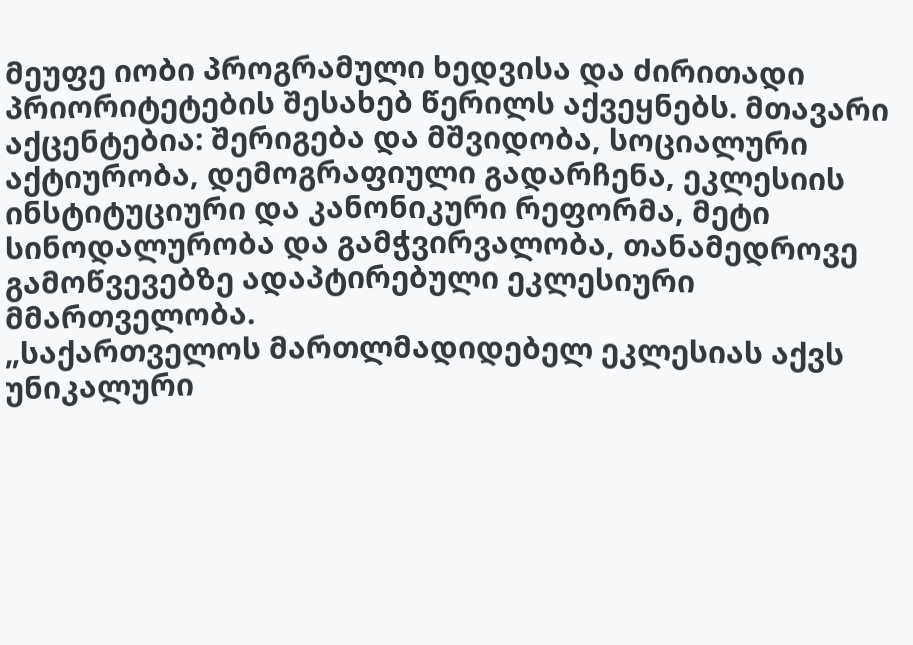მეუფე იობი პროგრამული ხედვისა და ძირითადი პრიორიტეტების შესახებ წერილს აქვეყნებს. მთავარი აქცენტებია: შერიგება და მშვიდობა, სოციალური აქტიურობა, დემოგრაფიული გადარჩენა, ეკლესიის ინსტიტუციური და კანონიკური რეფორმა, მეტი სინოდალურობა და გამჭვირვალობა, თანამედროვე გამოწვევებზე ადაპტირებული ეკლესიური მმართველობა.
„საქართველოს მართლმადიდებელ ეკლესიას აქვს უნიკალური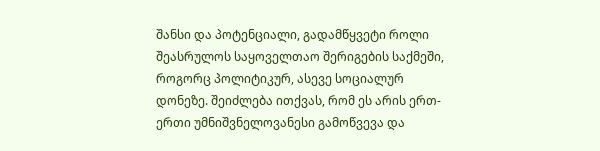შანსი და პოტენციალი, გადამწყვეტი როლი შეასრულოს საყოველთაო შერიგების საქმეში, როგორც პოლიტიკურ, ასევე სოციალურ დონეზე. შეიძლება ითქვას, რომ ეს არის ერთ-ერთი უმნიშვნელოვანესი გამოწვევა და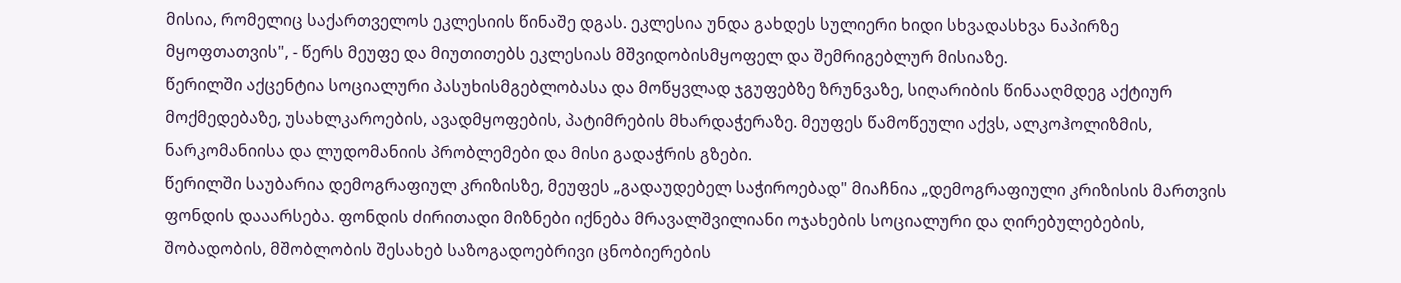მისია, რომელიც საქართველოს ეკლესიის წინაშე დგას. ეკლესია უნდა გახდეს სულიერი ხიდი სხვადასხვა ნაპირზე მყოფთათვის", - წერს მეუფე და მიუთითებს ეკლესიას მშვიდობისმყოფელ და შემრიგებლურ მისიაზე.
წერილში აქცენტია სოციალური პასუხისმგებლობასა და მოწყვლად ჯგუფებზე ზრუნვაზე, სიღარიბის წინააღმდეგ აქტიურ მოქმედებაზე, უსახლკაროების, ავადმყოფების, პატიმრების მხარდაჭერაზე. მეუფეს წამოწეული აქვს, ალკოჰოლიზმის, ნარკომანიისა და ლუდომანიის პრობლემები და მისი გადაჭრის გზები.
წერილში საუბარია დემოგრაფიულ კრიზისზე, მეუფეს „გადაუდებელ საჭიროებად" მიაჩნია „დემოგრაფიული კრიზისის მართვის ფონდის დააარსება. ფონდის ძირითადი მიზნები იქნება მრავალშვილიანი ოჯახების სოციალური და ღირებულებების, შობადობის, მშობლობის შესახებ საზოგადოებრივი ცნობიერების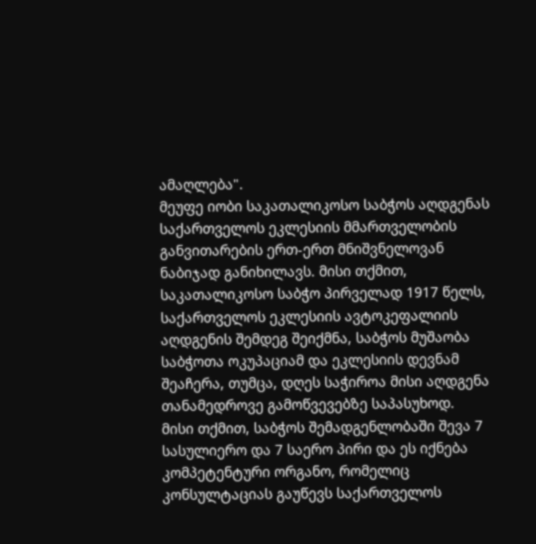ამაღლება".
მეუფე იობი საკათალიკოსო საბჭოს აღდგენას საქართველოს ეკლესიის მმართველობის განვითარების ერთ-ერთ მნიშვნელოვან ნაბიჯად განიხილავს. მისი თქმით, საკათალიკოსო საბჭო პირველად 1917 წელს, საქართველოს ეკლესიის ავტოკეფალიის აღდგენის შემდეგ შეიქმნა, საბჭოს მუშაობა საბჭოთა ოკუპაციამ და ეკლესიის დევნამ შეაჩერა, თუმცა, დღეს საჭიროა მისი აღდგენა თანამედროვე გამოწვევებზე საპასუხოდ.
მისი თქმით, საბჭოს შემადგენლობაში შევა 7 სასულიერო და 7 საერო პირი და ეს იქნება კომპეტენტური ორგანო, რომელიც კონსულტაციას გაუწევს საქართველოს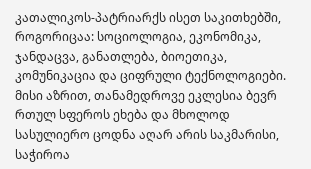კათალიკოს-პატრიარქს ისეთ საკითხებში, როგორიცაა: სოციოლოგია, ეკონომიკა, ჯანდაცვა, განათლება, ბიოეთიკა, კომუნიკაცია და ციფრული ტექნოლოგიები.
მისი აზრით, თანამედროვე ეკლესია ბევრ რთულ სფეროს ეხება და მხოლოდ სასულიერო ცოდნა აღარ არის საკმარისი, საჭიროა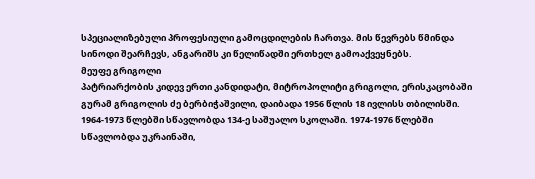სპეციალიზებული პროფესიული გამოცდილების ჩართვა. მის წევრებს წმინდა სინოდი შეარჩევს, ანგარიშს კი წელიწადში ერთხელ გამოაქვეყნებს.
მეუფე გრიგოლი
პატრიარქობის კიდევ ერთი კანდიდატი, მიტროპოლიტი გრიგოლი, ერისკაცობაში გურამ გრიგოლის ძე ბერბიჭაშვილი, დაიბადა 1956 წლის 18 ივლისს თბილისში. 1964-1973 წლებში სწავლობდა 134-ე საშუალო სკოლაში. 1974-1976 წლებში სწავლობდა უკრაინაში,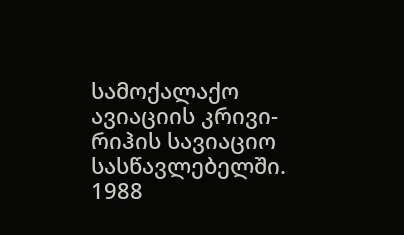სამოქალაქო ავიაციის კრივი-რიჰის სავიაციო სასწავლებელში. 1988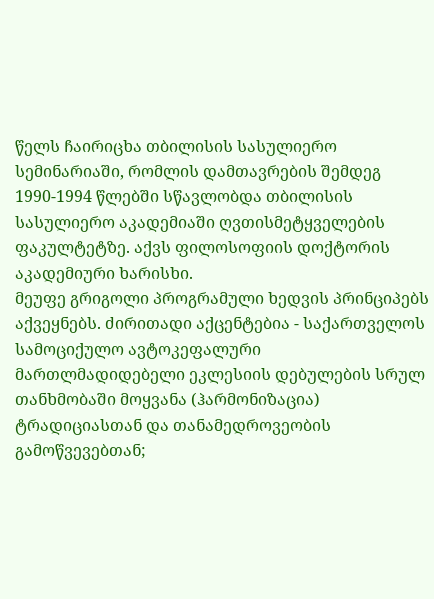წელს ჩაირიცხა თბილისის სასულიერო სემინარიაში, რომლის დამთავრების შემდეგ 1990-1994 წლებში სწავლობდა თბილისის სასულიერო აკადემიაში ღვთისმეტყველების ფაკულტეტზე. აქვს ფილოსოფიის დოქტორის აკადემიური ხარისხი.
მეუფე გრიგოლი პროგრამული ხედვის პრინციპებს აქვეყნებს. ძირითადი აქცენტებია - საქართველოს სამოციქულო ავტოკეფალური მართლმადიდებელი ეკლესიის დებულების სრულ თანხმობაში მოყვანა (ჰარმონიზაცია) ტრადიციასთან და თანამედროვეობის გამოწვევებთან;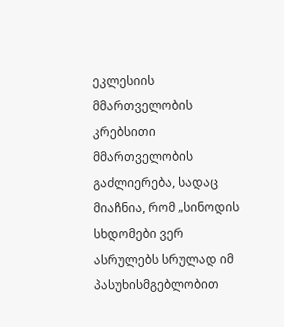ეკლესიის მმართველობის კრებსითი მმართველობის გაძლიერება, სადაც მიაჩნია, რომ „სინოდის სხდომები ვერ ასრულებს სრულად იმ პასუხისმგებლობით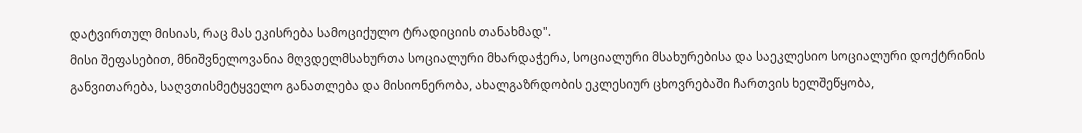დატვირთულ მისიას, რაც მას ეკისრება სამოციქულო ტრადიციის თანახმად".
მისი შეფასებით, მნიშვნელოვანია მღვდელმსახურთა სოციალური მხარდაჭერა, სოციალური მსახურებისა და საეკლესიო სოციალური დოქტრინის განვითარება, საღვთისმეტყველო განათლება და მისიონერობა, ახალგაზრდობის ეკლესიურ ცხოვრებაში ჩართვის ხელშეწყობა,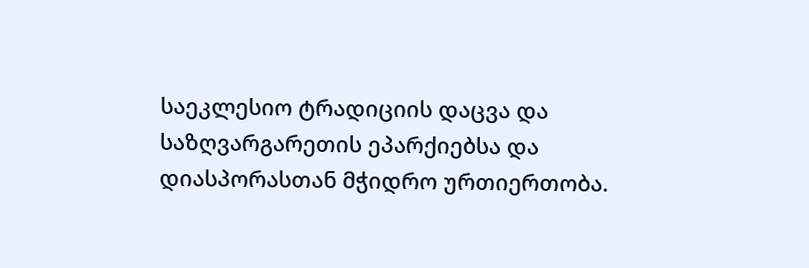საეკლესიო ტრადიციის დაცვა და საზღვარგარეთის ეპარქიებსა და დიასპორასთან მჭიდრო ურთიერთობა.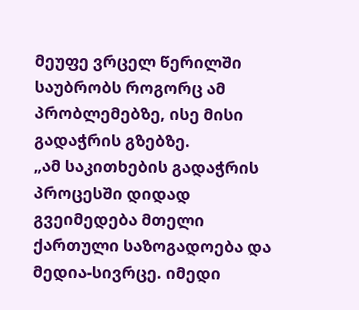მეუფე ვრცელ წერილში საუბრობს როგორც ამ პრობლემებზე, ისე მისი გადაჭრის გზებზე.
„ამ საკითხების გადაჭრის პროცესში დიდად გვეიმედება მთელი ქართული საზოგადოება და მედია-სივრცე. იმედი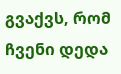გვაქვს, რომ ჩვენი დედა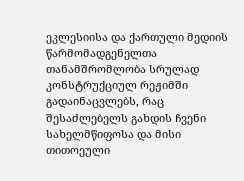ეკლესიისა და ქართული მედიის წარმომადგენელთა თანამშრომლობა სრულად კონსტრუქციულ რეჟიმში გადაინაცვლებს, რაც შესაძლებელს გახდის ჩვენი სახელმწიფოსა და მისი თითოეული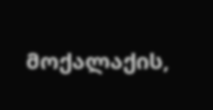მოქალაქის,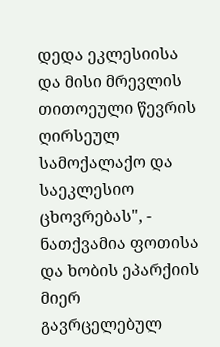დედა ეკლესიისა და მისი მრევლის თითოეული წევრის ღირსეულ სამოქალაქო და საეკლესიო ცხოვრებას", - ნათქვამია ფოთისა და ხობის ეპარქიის მიერ გავრცელებულ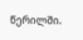წერილში.